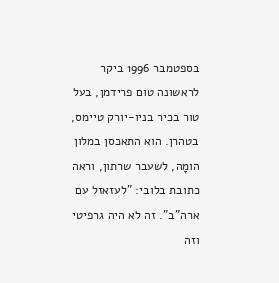בספטמבר 1996 ביקר לראשונה טום פרידמן, בעל טור בכיר בניו-יורק טיימס, בטהרן. הוא התאכסן במלון הומָה, לשעבר שרתון, וראה כתובת בלובי: "לעזאזל עם ארה"ב". זה לא היה גרפיטי וזה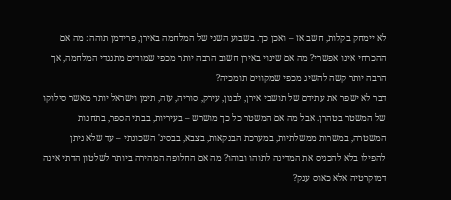לא יימחק בקלות, חשב אז – ואכן כך. בשבוע השני של המלחמה באירן, פרידמן תוהה: מה אם ההכרחי אינו אפשרי? מה אם שינוי באירן חשוב הרבה יותר מכפי שמודים מתנגדי המלחמה, אך הרבה יותר קשה להשיג מכפי שמקווים תומכיה?
דבר לא ישפר את עתידם של תושבי אירן, לבנון, עירק, סוריה, עזה, תימן וישראל יותר מאשר סילוקו של המשטר בטהרן. אבל מה אם המשטר כל כך מושרש – בעיריות, בבתי הספר, בתחנות המשטרה, במשרות ממשלתיות, במערכת הבנקאות, בצבא, בבסיג' השכונתי – עד שלא ניתן להפילו בלא להכניס את המדינה לתוהו ובוהו? מה אם החלופה המהירה ביותר לשלטון הדתי אינה דמוקרטיה אלא כאוס ענק?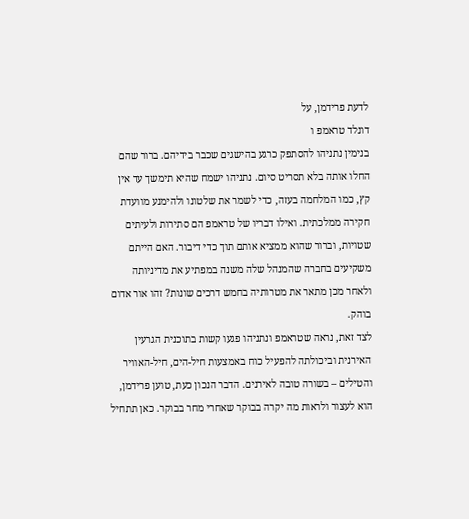לדעת פרידמן, על
דונלד טראמפ ו
בנימין נתניהו להסתפק כרגע בהישגים שכבר בידיהם. ברור שהם החלו אותה בלא תסריט סיום. נתניהו ישמח שהיא תימשך עד אין קץ, כמו המלחמה בעזה, כדי לשמר את שלטונו ולהימנע מוועדת חקירה ממלכתית. ואילו דבריו של טראמפ הם סתירות ולעיתים שטויות, וברור שהוא ממציא אותם תוך כדי דיבור. האם הייתם משקיעים בחברה שהמנהל שלה משנה במפתיע את מדיניותה ולאחר מכן מתאר את מטרותיה בחמש דרכים שונות? זהו אור אדום בוהק.
לצד זאת, נראה שטראמפ ונתניהו פגעו קשות בתוכנית הגרעין האירנית וביכולתה להפעיל כוח באמצעות חיל-הים, חיל-האוויר והטילים – בשורה טובה לאירנים. הדבר הנכון כעת, טוען פרידמן, הוא לעצור ולראות מה יקרה בבוקר שאחרי מחר בבוקר. כאן תתחיל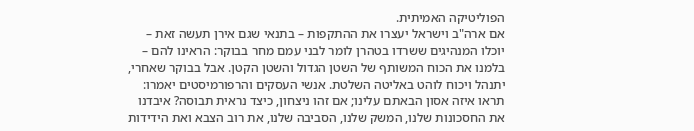הפוליטיקה האמיתית.
אם ארה"ב וישראל יעצרו את ההתקפות – בתנאי שגם אירן תעשה זאת – יוכלו המנהיגים ששרדו בטהרן לומר לבני עמם מחר בבוקר: הראינו להם – בלמנו את הכוח המשותף של השטן הגדול והשטן הקטן. אבל בבוקר שאחרי, יתנהל ויכוח לוהט באליטה השלטת. אנשי העסקים והרפורמיסטים יאמרו: תראו איזה אסון הבאתם עלינו; אם זהו ניצחון, כיצד נראית תבוסה? איבדנו את החסכונות שלנו, המשק שלנו, הסביבה שלנו, את רוב הצבא ואת הידידות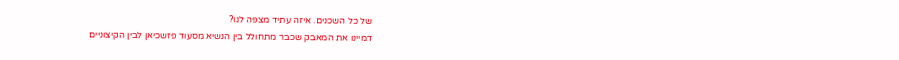של כל השכנים. איזה עתיד מצפה לנו?
דמיינו את המאבק שכבר מתחולל בין הנשיא מסעוד פזשכיאן לבין הקיצוניים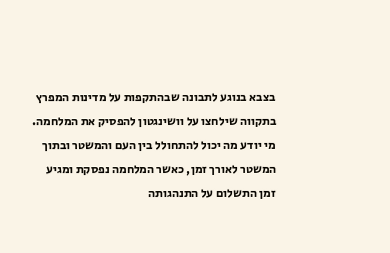בצבא בנוגע לתבונה שבהתקפות על מדינות המפרץ בתקווה שילחצו על וושינגטון להפסיק את המלחמה. מי יודע מה יכול להתחולל בין העם והמשטר ובתוך המשטר לאורך זמן, כאשר המלחמה נפסקת ומגיע זמן התשלום על התנהגותה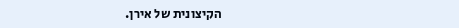הקיצונית של אירן.